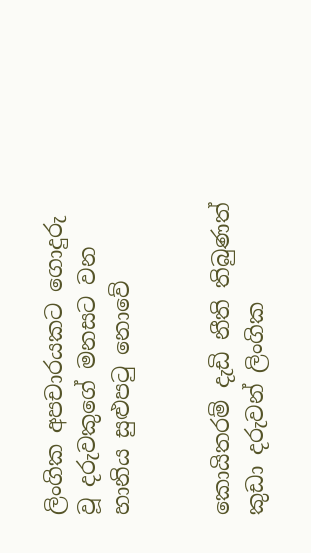ලිංගික අපචාරයකට ගොදුරු වූ දරුවකුගේ මනසට වන හානිය සුළුපටු නොවේ


කොයිතරම් දැඩි නීති තිබුණත් කුඩා දරුවන් ලිංගික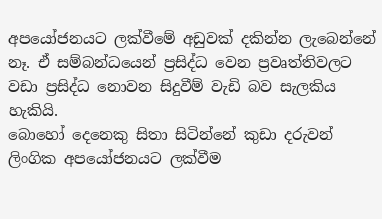අපයෝජනයට ලක්වීමේ අඩුවක් දකින්න ලැබෙන්නේ නෑ. ඒ සම්බන්ධයෙන් ප්‍රසිද්ධ වෙන ප්‍රවෘත්තිවලට වඩා ප්‍රසිද්ධ නොවන සිදුවීම් වැඩි බව සැලකිය හැකියි.
බොහෝ දෙනෙකු සිතා සිටින්නේ කුඩා දරුවන් ලිංගික අපයෝජනයට ලක්වීම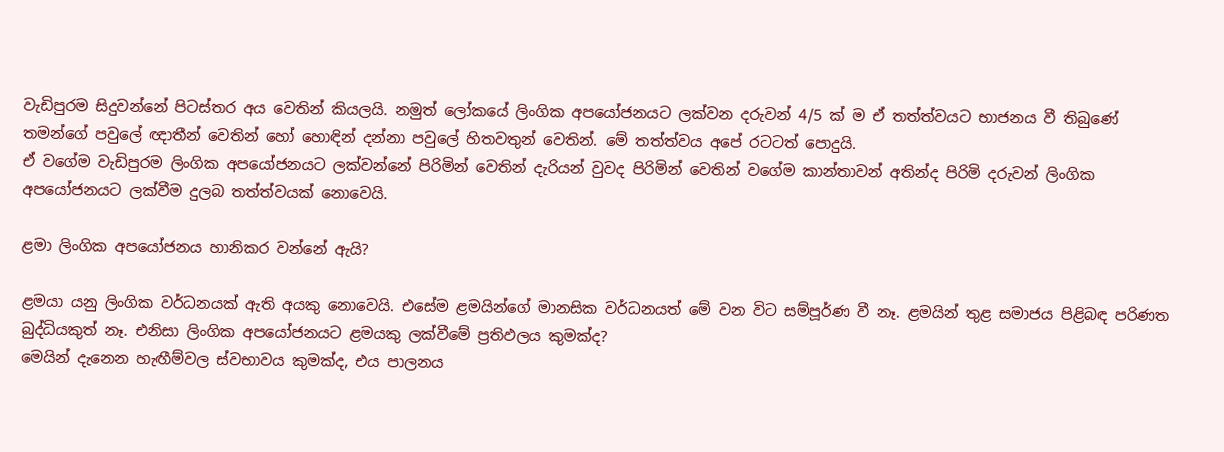වැඩිපුරම සිදුවන්නේ පිටස්තර අය වෙතින් කියලයි. නමුත් ලෝකයේ ලිංගික අපයෝජනයට ලක්වන දරුවන් 4/5 ක් ම ඒ තත්ත්වයට භාජනය වී තිබුණේ තමන්ගේ පවුලේ ඥාතීන් වෙතින් හෝ හොඳින් දන්නා පවුලේ හිතවතුන් වෙතින්. මේ තත්ත්වය අපේ රටටත් පොදුයි.
ඒ වගේම වැඩිපුරම ලිංගික අපයෝජනයට ලක්වන්නේ පිරිමින් වෙතින් දැරියන් වුවද පිරිමින් වෙතින් වගේම කාන්තාවන් අතින්ද පිරිමි දරුවන් ලිංගික අපයෝජනයට ලක්වීම දුලබ තත්ත්වයක් නොවෙයි.

ළමා ලිංගික අපයෝජනය හානිකර වන්නේ ඇයි?

ළමයා යනු ලිංගික වර්ධනයක් ඇති අයකු නොවෙයි. එසේම ළමයින්ගේ මානසික වර්ධනයත් මේ වන විට සම්පූර්ණ වී නෑ. ළමයින් තුළ සමාජය පිළිබඳ පරිණත බුද්ධියකුත් නෑ. එනිසා ලිංගික අපයෝජනයට ළමයකු ලක්වීමේ ප්‍රතිඵලය කුමක්ද?
මෙයින් දැනෙන හැඟීම්වල ස්වභාවය කුමක්ද, එය පාලනය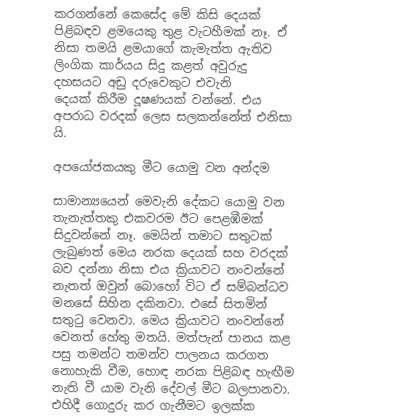කරගන්නේ කෙසේද මේ කිසි දෙයක් පිළිබඳව ළමයෙකු තුළ වැටහීමක් නෑ. ඒ නිසා තමයි ළමයාගේ කැමැත්ත ඇතිව ලිංගික කාර්යය සිදු කළත් අවුරුදු දහසයට අඩු දරුවෙකුට එවැනි
දෙයක් කිරීම දූෂණයක් වන්නේ. එය අපරාධ වරදක් ලෙස සලකන්නේත් එනිසා යි.

අපයෝජකයකු මීට යොමු වන අන්දම

සාමාන්‍යයෙන් මෙවැනි දේකට යොමු වන තැනැත්තකු එකවරම ඊට පෙළඹීමක් සිදුවන්නේ නෑ. මෙයින් තමාට සතුටක් ලැබුණත් මෙය නරක දෙයක් සහ වරදක් බව දන්නා නිසා එය ක්‍රියාවට නංවන්නේ නැතත් ඔවුන් බොහෝ විට ඒ සම්බන්ධව මනසේ සිහින දකිනවා. එසේ සිතමින් සතුටු වෙනවා. මෙය ක්‍රියාවට නංවන්නේ වෙනත් හේතු මතයි. මත්පැන් පානය කළ පසු තමන්ට තමන්ව පාලනය කරගත නොහැකි වීම, හොඳ නරක පිළිබඳ හැඟීම නැති වී යාම වැනි දේවල් මීට බලපානවා. එහිදී ගොදුරු කර ගැනීමට ඉලක්ක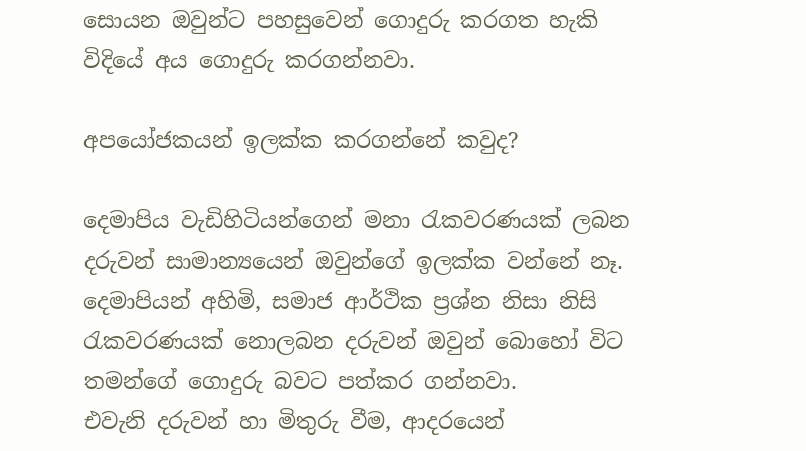සොයන ඔවුන්ට පහසුවෙන් ගොදුරු කරගත හැකි විදියේ අය ගොදුරු කරගන්නවා.

අපයෝජකයන් ඉලක්ක කරගන්නේ කවුද?

දෙමාපිය වැඩිහිටියන්ගෙන් මනා රැකවරණයක් ලබන දරුවන් සාමාන්‍යයෙන් ඔවුන්ගේ ඉලක්ක වන්නේ නෑ. දෙමාපියන් අහිමි, සමාජ ආර්ථික ප්‍රශ්න නිසා නිසි රැකවරණයක් නොලබන දරුවන් ඔවුන් බොහෝ විට තමන්ගේ ගොදුරු බවට පත්කර ගන්නවා.
එවැනි දරුවන් හා මිතුරු වීම, ආදරයෙන්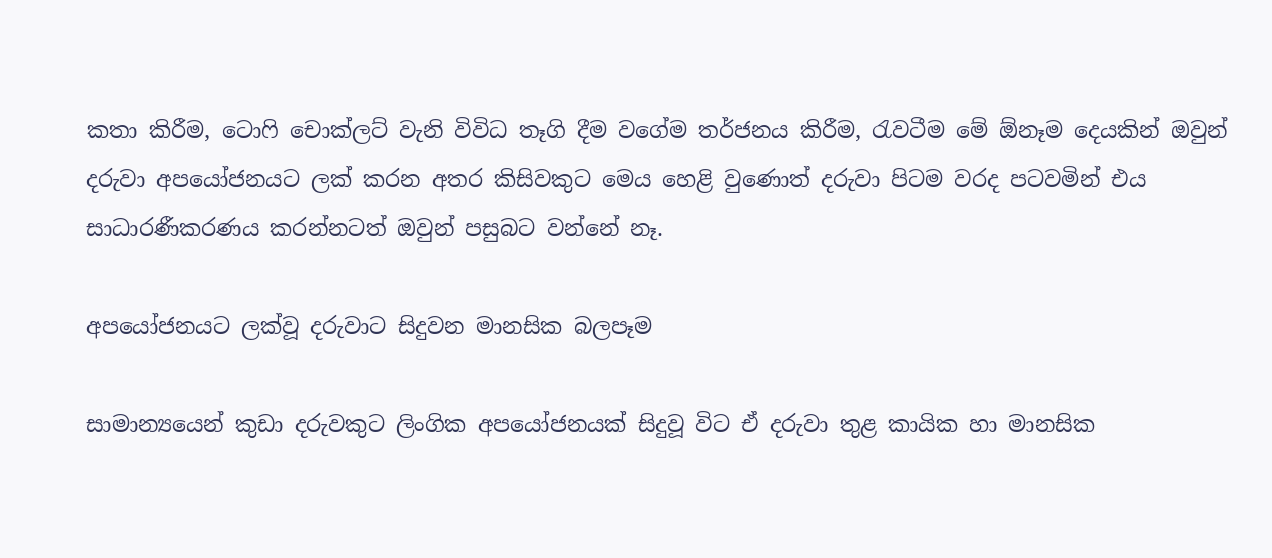කතා කිරීම, ටොෆි චොක්ලට් වැනි විවිධ තෑගි දීම වගේම තර්ජනය කිරීම, රැවටීම මේ ඕනෑම දෙයකින් ඔවුන් දරුවා අපයෝජනයට ලක් කරන අතර කිසිවකුට මෙය හෙළි වුණොත් දරුවා පිටම වරද පටවමින් එය සාධාරණීකරණය කරන්නටත් ඔවුන් පසුබට වන්නේ නෑ.

අපයෝජනයට ලක්වූ දරුවාට සිදුවන මානසික බලපෑම

සාමාන්‍යයෙන් කුඩා දරුවකුට ලිංගික අපයෝජනයක් සිදුවූ විට ඒ දරුවා තුළ කායික හා මානසික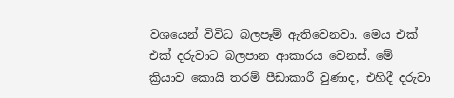වශයෙන් විවිධ බලපෑම් ඇතිවෙනවා. මෙය එක් එක් දරුවාට බලපාන ආකාරය වෙනස්. මේ ක්‍රියාව කොයි තරම් පීඩාකාරී වුණාද, එහිදී දරුවා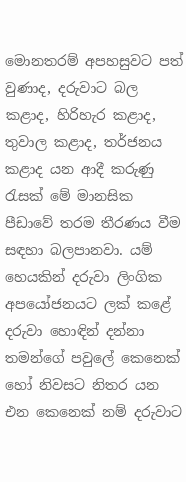මොනතරම් අපහසුවට පත් වුණාද, දරුවාට බල කළාද, හිරිහැර කළාද, තුවාල කළාද, තර්ජනය කළාද යන ආදී කරුණු රැසක් මේ මානසික පීඩාවේ තරම තීරණය වීම සඳහා බලපානවා. යම් හෙයකින් දරුවා ලිංගික අපයෝජනයට ලක් කළේ දරුවා හොඳින් දන්නා තමන්ගේ පවුලේ කෙනෙක් හෝ නිවසට නිතර යන එන කෙනෙක් නම් දරුවාට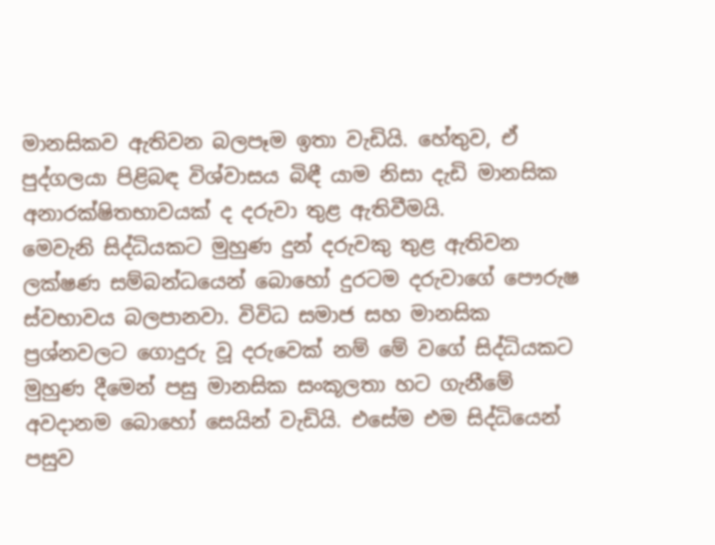මානසිකව ඇතිවන බලපෑම ඉතා වැඩියි. හේතුව, ඒ පුද්ගලයා පිළිබඳ විශ්වාසය බිඳී යාම නිසා දැඩි මානසික අනාරක්ෂිතභාවයක් ද දරුවා තුළ ඇතිවීමයි.
මෙවැනි සිද්ධියකට මුහුණ දුන් දරුවකු තුළ ඇතිවන ලක්ෂණ සම්බන්ධයෙන් බොහෝ දුරටම දරුවාගේ පෞරුෂ ස්වභාවය බලපානවා. විවිධ සමාජ සහ මානසික ප්‍රශ්නවලට ගොදුරු වූ දරුවෙක් නම් මේ වගේ සිද්ධියකට මුහුණ දීමෙන් පසු මානසික සංකූලතා හට ගැනීමේ අවදානම බොහෝ සෙයින් වැඩියි. එසේම එම සිද්ධියෙන් පසුව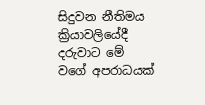සිදුවන නීතිමය ක්‍රියාවලියේදී දරුවාට මේ වගේ අපරාධයක්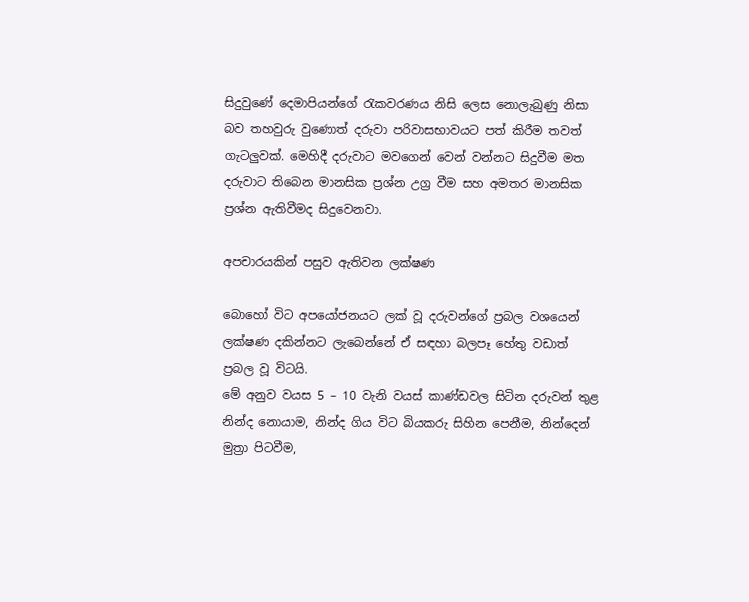සිදුවුණේ දෙමාපියන්ගේ රැකවරණය නිසි ලෙස නොලැබුණු නිසා බව තහවුරු වුණොත් දරුවා පරිවාසභාවයට පත් කිරීම තවත් ගැටලුවක්. මෙහිදී දරුවාට මවගෙන් වෙන් වන්නට සිදුවීම මත දරුවාට තිබෙන මානසික ප්‍රශ්න උග්‍ර වීම සහ අමතර මානසික ප්‍රශ්න ඇතිවීමද සිදුවෙනවා.

අපචාරයකින් පසුව ඇතිවන ලක්ෂණ

බොහෝ විට අපයෝජනයට ලක් වූ දරුවන්ගේ ප්‍රබල වශයෙන් ලක්ෂණ දකින්නට ලැබෙන්නේ ඒ සඳහා බලපෑ හේතු වඩාත් ප්‍රබල වූ විටයි.
මේ අනුව වයස 5 – 10 වැනි වයස් කාණ්ඩවල සිටින දරුවන් තුළ නින්ද නොයාම, නින්ද ගිය විට බියකරු සිහින පෙනීම, නින්දෙන් මුත්‍රා පිටවීම,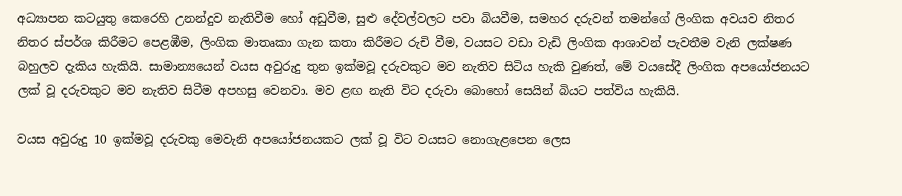අධ්‍යාපන කටයුතු කෙරෙහි උනන්දුව නැතිවීම හෝ අඩුවීම, සුළු දේවල්වලට පවා බියවීම, සමහර දරුවන් තමන්ගේ ලිංගික අවයව නිතර නිතර ස්පර්ශ කිරීමට පෙළඹීම, ලිංගික මාතෘකා ගැන කතා කිරීමට රුචි වීම, වයසට වඩා වැඩි ලිංගික ආශාවන් පැවතීම වැනි ලක්ෂණ බහුලව දැකිය හැකියි. සාමාන්‍යයෙන් වයස අවුරුදු තුන ඉක්මවූ දරුවකුට මව නැතිව සිටිය හැකි වුණත්, මේ වයසේදී ලිංගික අපයෝජනයට ලක් වූ දරුවකුට මව නැතිව සිටීම අපහසු වෙනවා. මව ළඟ නැති විට දරුවා බොහෝ සෙයින් බියට පත්විය හැකියි.

වයස අවුරුදු 10 ඉක්මවූ දරුවකු මෙවැනි අපයෝජනයකට ලක් වූ විට වයසට නොගැළපෙන ලෙස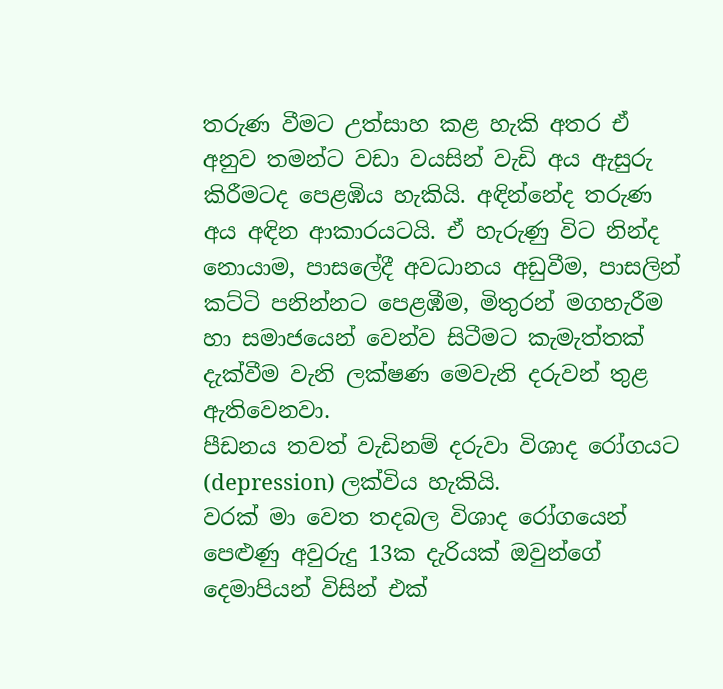තරුණ වීමට උත්සාහ කළ හැකි අතර ඒ අනුව තමන්ට වඩා වයසින් වැඩි අය ඇසුරු කිරීමටද පෙළඹිය හැකියි. අඳින්නේද තරුණ අය අඳින ආකාරයටයි. ඒ හැරුණු විට නින්ද නොයාම, පාසලේදී අවධානය අඩුවීම, පාසලින් කට්ටි පනින්නට පෙළඹීම, මිතුරන් මගහැරීම හා සමාජයෙන් වෙන්ව සිටීමට කැමැත්තක් දැක්වීම වැනි ලක්ෂණ මෙවැනි දරුවන් තුළ ඇතිවෙනවා.
පීඩනය තවත් වැඩිනම් දරුවා විශාද රෝගයට (depression) ලක්විය හැකියි.
වරක් මා වෙත තදබල විශාද රෝගයෙන් පෙළුණු අවුරුදු 13ක දැරියක් ඔවුන්ගේ දෙමාපියන් විසින් එක්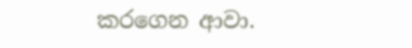කරගෙන ආවා.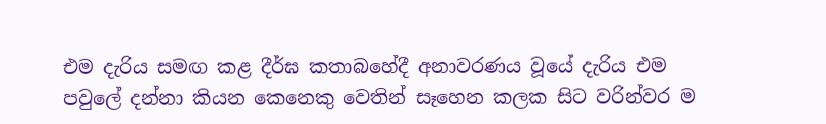එම දැරිය සමඟ කළ දීර්ඝ කතාබහේදී අනාවරණය වූයේ දැරිය එම පවුලේ දන්නා කියන කෙනෙකු වෙතින් සෑහෙන කලක සිට වරින්වර ම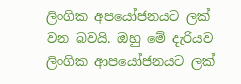ලිංගික අපයෝජනයට ලක් වන බවයි. ඔහු මේ දැරියව ලිංගික ආපයෝජනයට ලක්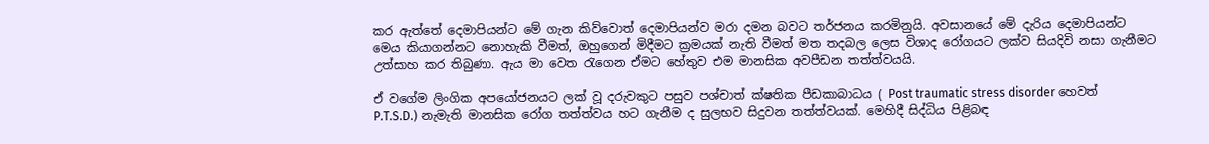කර ඇත්තේ දෙමාපියන්ට මේ ගැන කිව්වොත් දෙමාපියන්ව මරා දමන බවට තර්ජනය කරමිනුයි. අවසානයේ මේ දැරිය දෙමාපියන්ට මෙය කියාගන්නට නොහැකි වීමත්, ඔහුගෙන් මිදීමට ක්‍රමයක් නැති වීමත් මත තදබල ලෙස විශාද රෝගයට ලක්ව සියදිවි නසා ගැනීමට උත්සාහ කර තිබුණා. ඇය මා වෙත රැගෙන ඒමට හේතුව එම මානසික අවපීඩන තත්ත්වයයි.

ඒ වගේම ලිංගික අපයෝජනයට ලක් වූ දරුවකුට පසුව පශ්චාත් ක්ෂතික පීඩකාබාධය ( Post traumatic stress disorder හෙවත් P.T.S.D.) නැමැති මානසික රෝග තත්ත්වය හට ගැනීම ද සුලභව සිදුවන තත්ත්වයක්. මෙහිදී සිද්ධිය පිළිබඳ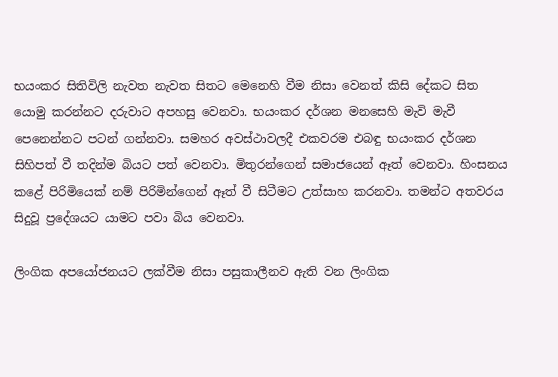භයංකර සිතිවිලි නැවත නැවත සිතට මෙනෙහි වීම නිසා වෙනත් කිසි දේකට සිත යොමු කරන්නට දරුවාට අපහසු වෙනවා. භයංකර දර්ශන මනසෙහි මැවි මැවී පෙනෙන්නට පටන් ගන්නවා. සමහර අවස්ථාවලදී එකවරම එබඳු භයංකර දර්ශන සිහිපත් වී තදින්ම බියට පත් වෙනවා. මිතුරන්ගෙන් සමාජයෙන් ඈත් වෙනවා. හිංසනය කළේ පිරිමියෙක් නම් පිරිමින්ගෙන් ඈත් වී සිටීමට උත්සාහ කරනවා. තමන්ට අතවරය සිදුවූ ප්‍රදේශයට යාමට පවා බිය වෙනවා.

ලිංගික අපයෝජනයට ලක්වීම නිසා පසුකාලීනව ඇති වන ලිංගික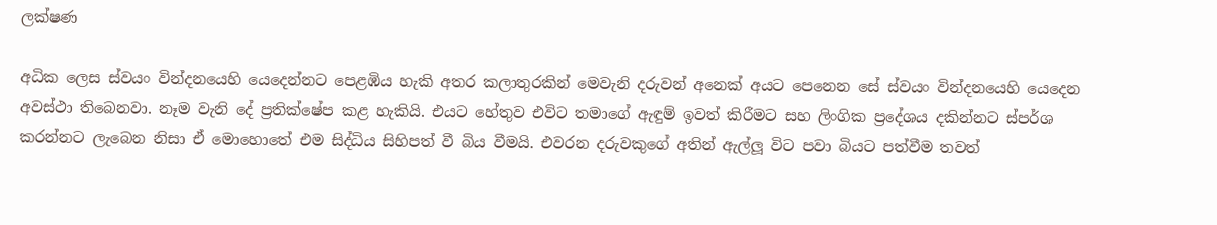ලක්ෂණ

අධික ලෙස ස්වයං වින්දනයෙහි යෙදෙන්නට පෙළඹිය හැකි අතර කලාතුරකින් මෙවැනි දරුවන් අනෙක් අයට පෙනෙන සේ ස්වයං වින්දනයෙහි යෙදෙන අවස්ථා තිබෙනවා. නෑම වැනි දේ ප්‍රතික්ෂේප කළ හැකියි. එයට හේතුව එවිට තමාගේ ඇඳුම් ඉවත් කිරීමට සහ ලිංගික ප්‍රදේශය දකින්නට ස්පර්ශ කරන්නට ලැබෙන නිසා ඒ මොහොතේ එම සිද්ධිය සිහිපත් වී බිය වීමයි. එවරන දරුවකුගේ අතින් ඇල්ලූ විට පවා බියට පත්වීම තවත්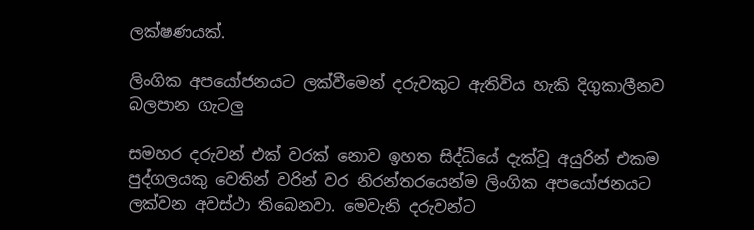ලක්ෂණයක්.

ලිංගික අපයෝජනයට ලක්වීමෙන් දරුවකුට ඇතිවිය හැකි දිගුකාලීනව බලපාන ගැටලු

සමහර දරුවන් එක් වරක් නොව ඉහත සිද්ධියේ දැක්වූ අයුරින් එකම පුද්ගලයකු වෙතින් වරින් වර නිරන්තරයෙන්ම ලිංගික අපයෝජනයට ලක්වන අවස්ථා තිබෙනවා. මෙවැනි දරුවන්ට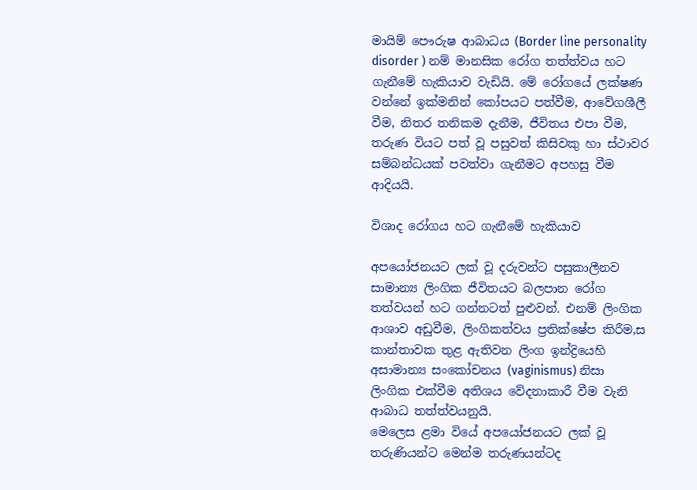මායිම් පෞරුෂ ආබාධය (Border line personality disorder ) නම් මානසික රෝග තත්ත්වය හට ගැනීමේ හැකියාව වැඩියි. මේ රෝගයේ ලක්ෂණ වන්නේ ඉක්මනින් කෝපයට පත්වීම, ආවේගශීලී වීම, නිතර තනිකම දැනීම, ජීවිතය එපා වීම, තරුණ වියට පත් වූ පසුවත් කිසිවකු හා ස්ථාවර සම්බන්ධයක් පවත්වා ගැනීමට අපහසු වීම ආදියයි.

විශාද රෝගය හට ගැනීමේ හැකියාව

අපයෝජනයට ලක් වූ දරුවන්ට පසුකාලීනව සාමාන්‍ය ලිංගික ජීවිතයට බලපාන රෝග තත්වයන් හට ගන්නටත් පුළුවන්. එනම් ලිංගික ආශාව අඩුවීම, ලිංගිකත්වය ප්‍රතික්ෂේප කිරීම,ස කාන්තාවක තුළ ඇතිවන ලිංග ඉන්ද්‍රියෙහි අසාමාන්‍ය සංකෝචනය (vaginismus) නිසා ලිංගික එක්වීම අතිශය වේදනාකාරී වීම වැනි ආබාධ තත්ත්වයනුයි.
මෙලෙස ළමා වියේ අපයෝජනයට ලක් වූ තරුණියන්ට මෙන්ම තරුණයන්ටද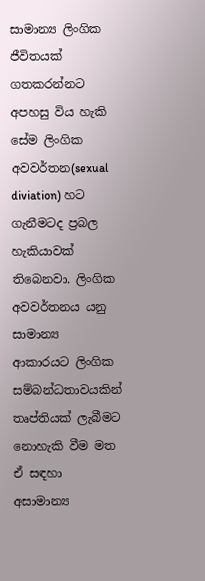සාමාන්‍ය ලිංගික ජීවිතයක් ගතකරන්නට අපහසු විය හැකි සේම ලිංගික අවවර්තන(sexual diviation) හට ගැනීමටද ප්‍රබල හැකියාවක් තිබෙනවා. ලිංගික අවවර්තනය යනු සාමාන්‍ය ආකාරයට ලිංගික සම්බන්ධතාවයකින් තෘප්තියක් ලැබීමට නොහැකි වීම මත ඒ සඳහා අසාමාන්‍ය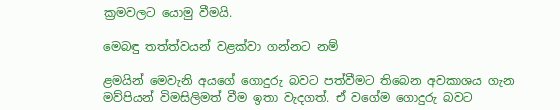ක්‍රමවලට යොමු වීමයි.

මෙබඳු තත්ත්වයන් වළක්වා ගන්නට නම්

ළමයින් මෙවැනි අයගේ ගොදුරු බවට පත්වීමට තිබෙන අවකාශය ගැන මව්පියන් විමසිලිමත් වීම ඉතා වැදගත්. ඒ වගේම ගොදුරු බවට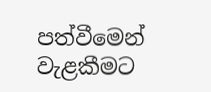පත්වීමෙන් වැළකීමට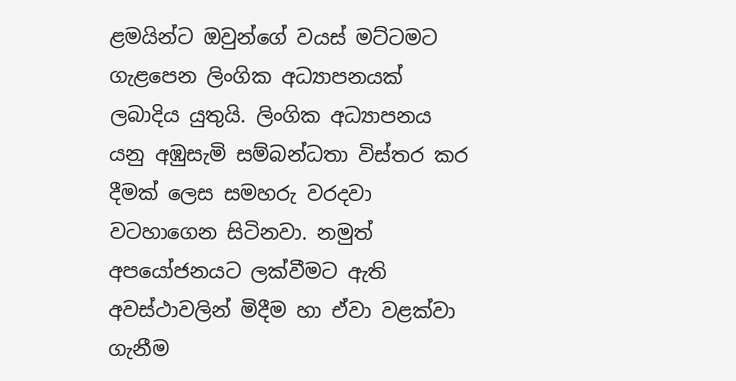ළමයින්ට ඔවුන්ගේ වයස් මට්ටමට ගැළපෙන ලිංගික අධ්‍යාපනයක් ලබාදිය යුතුයි. ලිංගික අධ්‍යාපනය යනු අඹුසැමි සම්බන්ධතා විස්තර කර දීමක් ලෙස සමහරු වරදවා වටහාගෙන සිටිනවා. නමුත් අපයෝජනයට ලක්වීමට ඇති අවස්ථාවලින් මිදීම හා ඒවා වළක්වා ගැනීම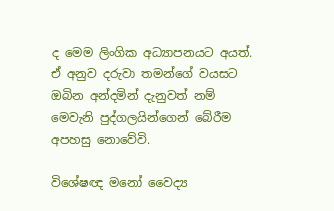ද මෙම ලිංගික අධ්‍යාපනයට අයත්. ඒ අනුව දරුවා තමන්ගේ වයසට ඔබින අන්දමින් දැනුවත් නම් මෙවැනි පුද්ගලයින්ගෙන් බේරීම අපහසු නොවේවි.

විශේෂඥ මනෝ වෛද්‍ය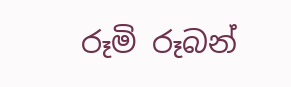රූමි රූබන්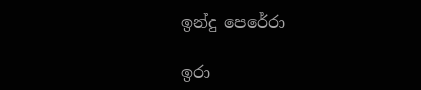ඉන්දු පෙරේරා

ඉරා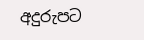අදුරුපට